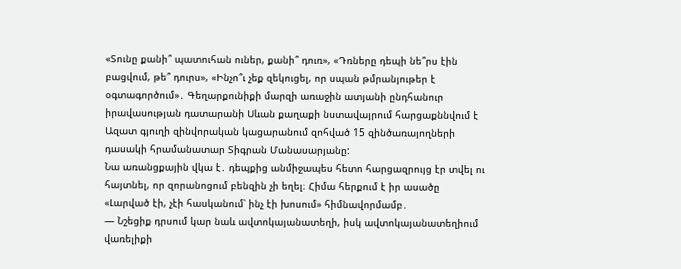«Տունը քանի՞ պատուհան ուներ, քանի՞ դուռ», «Դռները դեպի նե՞րս էին բացվում, թե՞ դուրս», «Ինչո՞ւ չեք զեկուցել, որ սպան թմրանյութեր է օգտագործում»․ Գեղարքունիքի մարզի առաջին ատյանի ընդհանուր իրավասության դատարանի Սևան քաղաքի նստավայրում հարցաքննվում է Ազատ գյուղի զինվորական կացարանում զոհված 15 զինծառայողների դասակի հրամանատար Տիգրան Մանասարյանը:
Նա առանցքային վկա է․ դեպքից անմիջապես հետո հարցազրույց էր տվել ու հայտնել, որ զորանոցում բենզին չի եղել։ Հիմա հերքում է իր ասածը «Լարված էի, չէի հասկանում՝ ինչ էի խոսում» հիմնավորմամբ․
— Նշեցիք դրսում կար նաև ավտոկայանատեղի, իսկ ավտոկայանատեղիում վառելիքի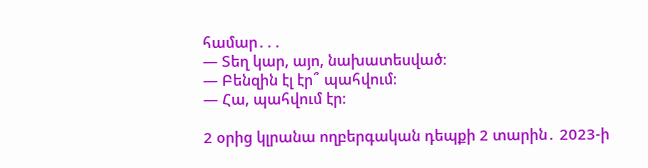համար․․․
— Տեղ կար, այո, նախատեսված։
— Բենզին էլ էր՞ պահվում։
— Հա, պահվում էր։

2 օրից կլրանա ողբերգական դեպքի 2 տարին․ 2023-ի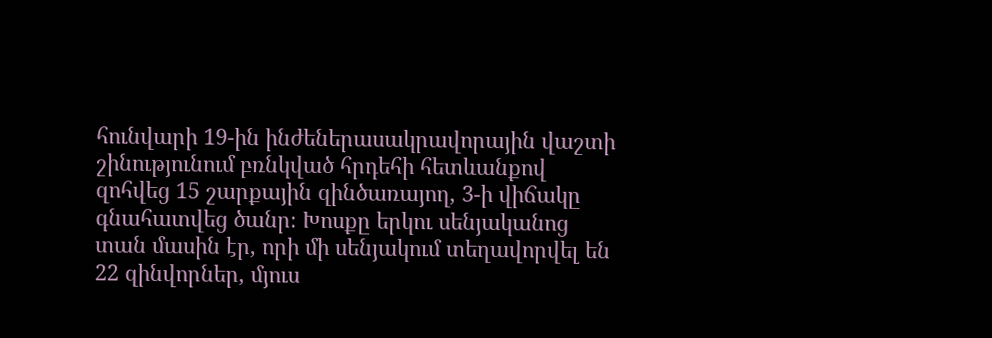հունվարի 19-ին ինժեներասակրավորային վաշտի շինությունում բռնկված հրդեհի հետևանքով զոհվեց 15 շարքային զինծառայող, 3-ի վիճակը գնահատվեց ծանր։ Խոսքը երկու սենյականոց տան մասին էր, որի մի սենյակում տեղավորվել են 22 զինվորներ, մյուս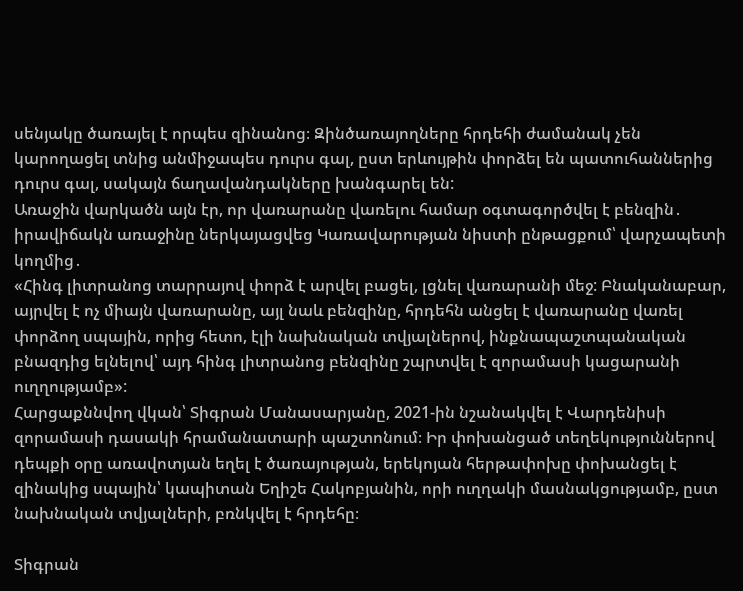սենյակը ծառայել է որպես զինանոց։ Զինծառայողները հրդեհի ժամանակ չեն կարողացել տնից անմիջապես դուրս գալ, ըստ երևույթին փորձել են պատուհաններից դուրս գալ, սակայն ճաղավանդակները խանգարել են:
Առաջին վարկածն այն էր, որ վառարանը վառելու համար օգտագործվել է բենզին․ իրավիճակն առաջինը ներկայացվեց Կառավարության նիստի ընթացքում՝ վարչապետի կողմից․
«Հինգ լիտրանոց տարրայով փորձ է արվել բացել, լցնել վառարանի մեջ: Բնականաբար, այրվել է ոչ միայն վառարանը, այլ նաև բենզինը, հրդեհն անցել է վառարանը վառել փորձող սպային, որից հետո, էլի նախնական տվյալներով, ինքնապաշտպանական բնազդից ելնելով՝ այդ հինգ լիտրանոց բենզինը շպրտվել է զորամասի կացարանի ուղղությամբ»:
Հարցաքննվող վկան՝ Տիգրան Մանասարյանը, 2021-ին նշանակվել է Վարդենիսի զորամասի դասակի հրամանատարի պաշտոնում։ Իր փոխանցած տեղեկություններով դեպքի օրը առավոտյան եղել է ծառայության, երեկոյան հերթափոխը փոխանցել է զինակից սպային՝ կապիտան Եղիշե Հակոբյանին, որի ուղղակի մասնակցությամբ, ըստ նախնական տվյալների, բռնկվել է հրդեհը։

Տիգրան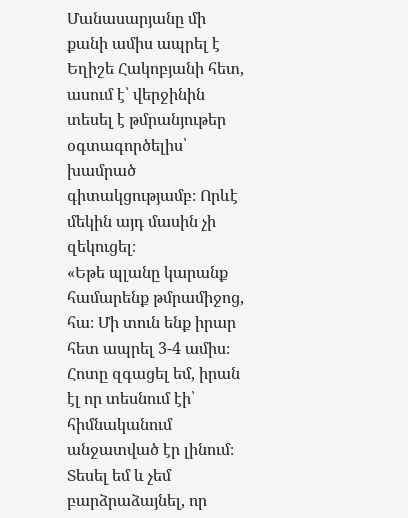Մանասարյանը մի քանի ամիս ապրել է Եղիշե Հակոբյանի հետ, ասում է՝ վերջինին տեսել է թմրանյութեր օգտագործելիս՝ խամրած գիտակցությամբ։ Որևէ մեկին այդ մասին չի զեկուցել։
«Եթե պլանը կարանք համարենք թմրամիջոց, հա։ Մի տուն ենք իրար հետ ապրել 3-4 ամիս։ Հոտը զգացել եմ, իրան էլ որ տեսնում էի՝ հիմնականում անջատված էր լինում։ Տեսել եմ և չեմ բարձրաձայնել, որ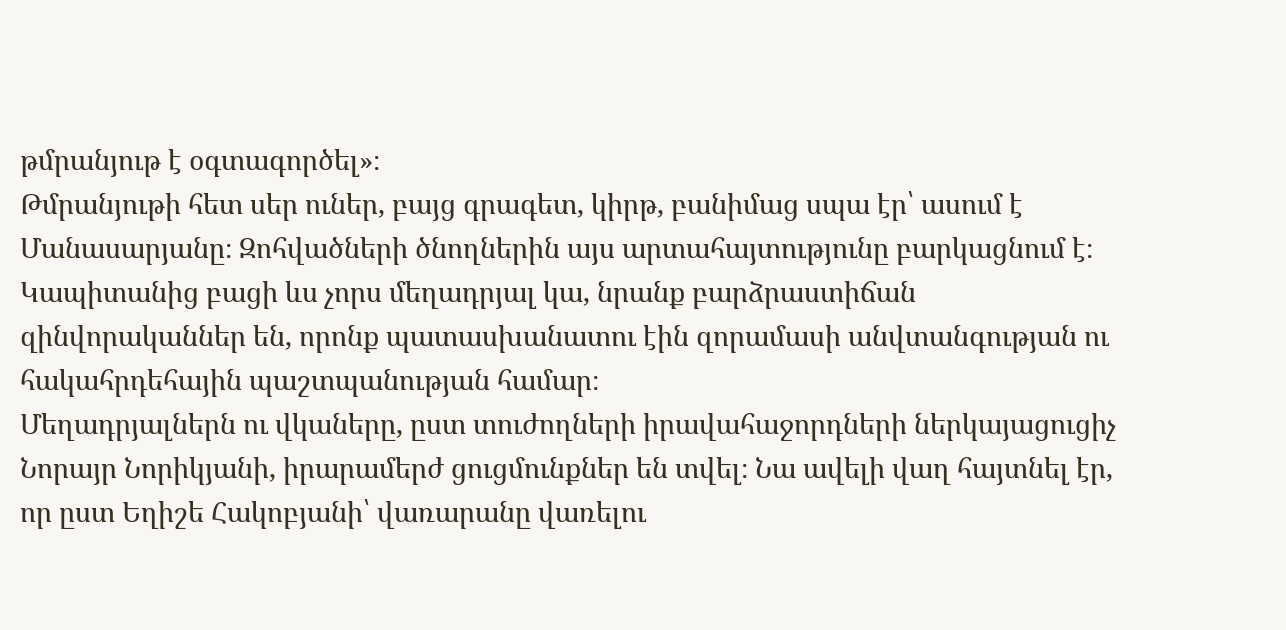թմրանյութ է օգտագործել»։
Թմրանյութի հետ սեր ուներ, բայց գրագետ, կիրթ, բանիմաց սպա էր՝ ասում է Մանասարյանը։ Զոհվածների ծնողներին այս արտահայտությունը բարկացնում է։
Կապիտանից բացի ևս չորս մեղադրյալ կա, նրանք բարձրաստիճան զինվորականներ են, որոնք պատասխանատու էին զորամասի անվտանգության ու հակահրդեհային պաշտպանության համար։
Մեղադրյալներն ու վկաները, ըստ տուժողների իրավահաջորդների ներկայացուցիչ Նորայր Նորիկյանի, իրարամերժ ցուցմունքներ են տվել։ Նա ավելի վաղ հայտնել էր, որ ըստ Եղիշե Հակոբյանի՝ վառարանը վառելու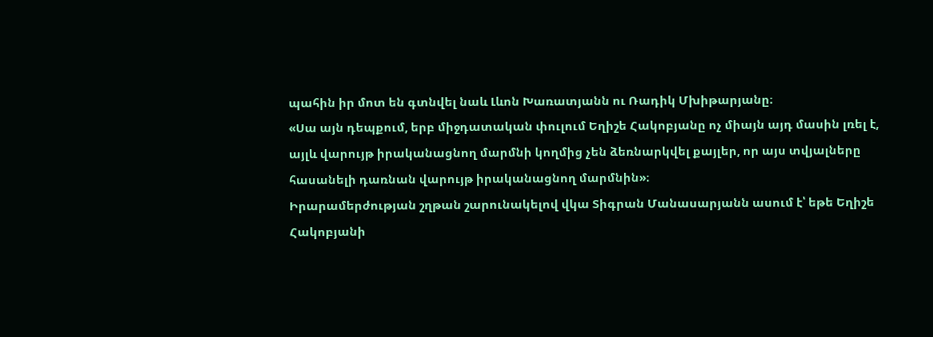պահին իր մոտ են գտնվել նաև Լևոն Խառատյանն ու Ռադիկ Մխիթարյանը։
«Սա այն դեպքում, երբ միջդատական փուլում Եղիշե Հակոբյանը ոչ միայն այդ մասին լռել է, այլև վարույթ իրականացնող մարմնի կողմից չեն ձեռնարկվել քայլեր, որ այս տվյալները հասանելի դառնան վարույթ իրականացնող մարմնին»։
Իրարամերժության շղթան շարունակելով վկա Տիգրան Մանասարյանն ասում է՝ եթե Եղիշե Հակոբյանի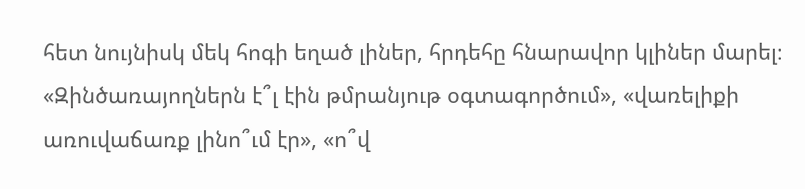հետ նույնիսկ մեկ հոգի եղած լիներ, հրդեհը հնարավոր կլիներ մարել։
«Զինծառայողներն է՞լ էին թմրանյութ օգտագործում», «վառելիքի առուվաճառք լինո՞ւմ էր», «ո՞վ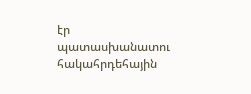էր պատասխանատու հակահրդեհային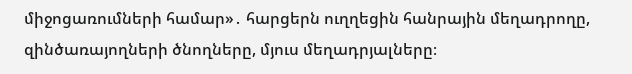միջոցառումների համար»․ հարցերն ուղղեցին հանրային մեղադրողը, զինծառայողների ծնողները, մյուս մեղադրյալները։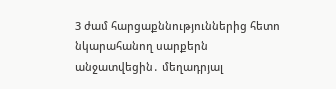3 ժամ հարցաքննություններից հետո նկարահանող սարքերն անջատվեցին․ մեղադրյալ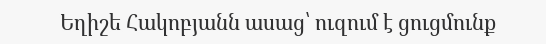Եղիշե Հակոբյանն ասաց՝ ուզում է ցուցմունք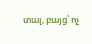տալ, բայց՝ ոչ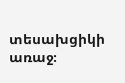տեսախցիկի առաջ։